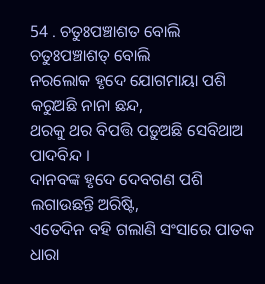54 . ଚତୁଃପଞ୍ଚାଶତ ବୋଲି
ଚତୁଃପଞ୍ଚାଶତ୍ ବୋଲି
ନରଲୋକ ହୃଦେ ଯୋଗମାୟା ପଶି କରୁଅଛି ନାନା ଛନ୍ଦ,
ଥରକୁ ଥର ବିପତ୍ତି ପଡ଼ୁଅଛି ସେବିଥାଅ ପାଦବିନ୍ଦ ।
ଦାନବଙ୍କ ହୃଦେ ଦେବଗଣ ପଶି ଲଗାଉଛନ୍ତି ଅରିଷ୍ଟି,
ଏତେଦିନ ବହି ଗଲାଣି ସଂସାରେ ପାତକ ଧାରା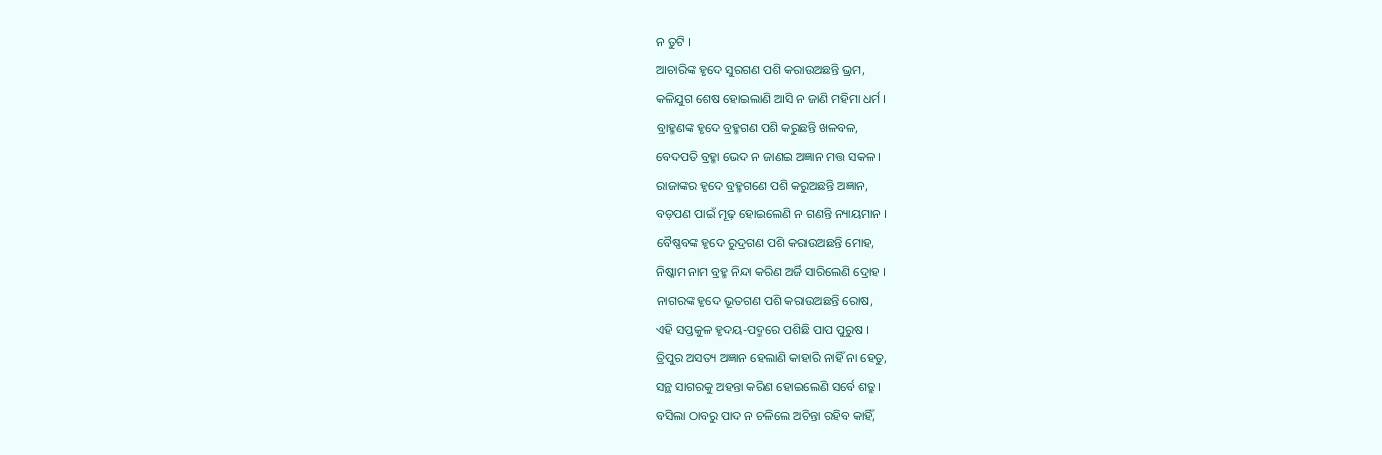ନ ତୁଟି ।
ଆଚାରିଙ୍କ ହୃଦେ ସୁରଗଣ ପଶି କରାଉଅଛନ୍ତି ଭ୍ରମ,
କଳିଯୁଗ ଶେଷ ହୋଇଲାଣି ଆସି ନ ଜାଣି ମହିମା ଧର୍ମ ।
ବ୍ରାହ୍ମଣଙ୍କ ହୃଦେ ବ୍ରହ୍ମଗଣ ପଶି କରୁଛନ୍ତି ଖଳବଳ,
ବେଦପତି ବ୍ରହ୍ମା ଭେଦ ନ ଜାଣଇ ଅଜ୍ଞାନ ମତ୍ତ ସକଳ ।
ରାଜାଙ୍କର ହୃଦେ ବ୍ରହ୍ମଗଣେ ପଶି କରୁଅଛନ୍ତି ଅଜ୍ଞାନ,
ବଡ଼ପଣ ପାଇଁ ମୂଢ଼ ହୋଇଲେଣି ନ ଗଣନ୍ତି ନ୍ୟାୟମାନ ।
ବୈଷ୍ଣବଙ୍କ ହୃଦେ ରୁଦ୍ରଗଣ ପଶି କରାଉଅଛନ୍ତି ମୋହ,
ନିଷ୍କାମ ନାମ ବ୍ରହ୍ମ ନିନ୍ଦା କରିଣ ଅର୍ଜି ସାରିଲେଣି ଦ୍ରୋହ ।
ନାଗରଙ୍କ ହୃଦେ ଭୂତଗଣ ପଶି କରାଉଅଛନ୍ତି ରୋଷ,
ଏହି ସପ୍ତକୁଳ ହୃଦୟ-ପଦ୍ମରେ ପଶିଛି ପାପ ପୁରୁଷ ।
ତ୍ରିପୁର ଅସତ୍ୟ ଅଜ୍ଞାନ ହେଲାଣି କାହାରି ନାହିଁ ନା ହେତୁ,
ସନ୍ଥ ସାଗରକୁ ଅହନ୍ତା କରିଣ ହୋଇଲେଣି ସର୍ବେ ଶତ୍ରୁ ।
ବସିଲା ଠାବରୁ ପାଦ ନ ଚଳିଲେ ଅଚିନ୍ତା ରହିବ କାହିଁ,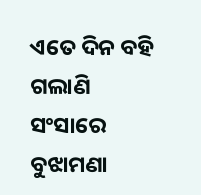ଏତେ ଦିନ ବହି ଗଲାଣି ସଂସାରେ ବୁଝାମଣା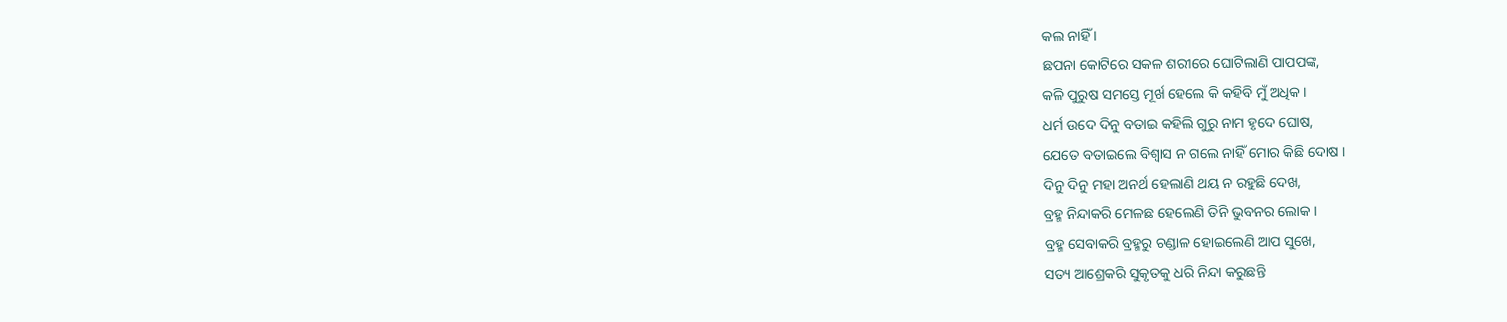କଲ ନାହିଁ ।
ଛପନା କୋଟିରେ ସକଳ ଶରୀରେ ଘୋଟିଲାଣି ପାପପଙ୍କ,
କଳି ପୁରୁଷ ସମସ୍ତେ ମୂର୍ଖ ହେଲେ କି କହିବି ମୁଁ ଅଧିକ ।
ଧର୍ମ ଉଦେ ଦିନୁ ବତାଇ କହିଲି ଗୁରୁ ନାମ ହୃଦେ ଘୋଷ,
ଯେତେ ବତାଇଲେ ବିଶ୍ୱାସ ନ ଗଲେ ନାହିଁ ମୋର କିଛି ଦୋଷ ।
ଦିନୁ ଦିନୁ ମହା ଅନର୍ଥ ହେଲାଣି ଥୟ ନ ରହୁଛି ଦେଖ,
ବ୍ରହ୍ମ ନିନ୍ଦାକରି ମେଳଛ ହେଲେଣି ତିନି ଭୁବନର ଲୋକ ।
ବ୍ରହ୍ମ ସେବାକରି ବ୍ରହ୍ମରୁ ଚଣ୍ଡାଳ ହୋଇଲେଣି ଆପ ସୁଖେ,
ସତ୍ୟ ଆଶ୍ରେକରି ସୁକୃତକୁ ଧରି ନିନ୍ଦା କରୁଛନ୍ତି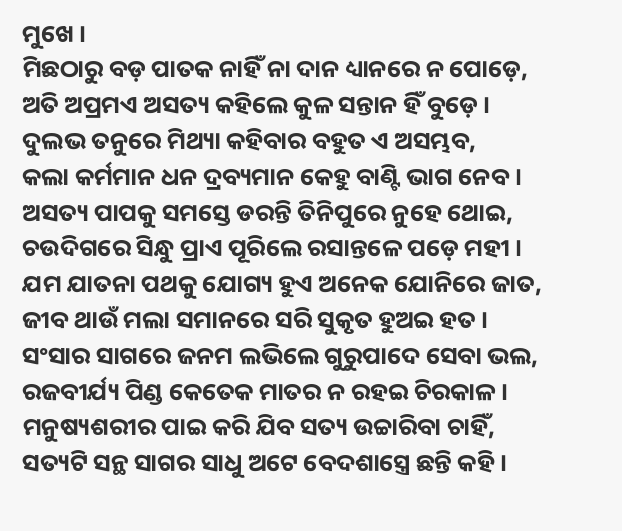ମୁଖେ ।
ମିଛଠାରୁ ବଡ଼ ପାତକ ନାହିଁ ନା ଦାନ ଧ୍ୟାନରେ ନ ପୋଡ଼େ,
ଅତି ଅପ୍ରମଏ ଅସତ୍ୟ କହିଲେ କୁଳ ସନ୍ତାନ ହିଁ ବୁଡ଼େ ।
ଦୁଲଭ ତନୁରେ ମିଥ୍ୟା କହିବାର ବହୁତ ଏ ଅସମ୍ଭବ,
କଲା କର୍ମମାନ ଧନ ଦ୍ରବ୍ୟମାନ କେହୁ ବାଣ୍ଟି ଭାଗ ନେବ ।
ଅସତ୍ୟ ପାପକୁ ସମସ୍ତେ ଡରନ୍ତି ତିନିପୁରେ ନୁହେ ଥୋଇ,
ଚଉଦିଗରେ ସିନ୍ଧୁ ପ୍ରାଏ ପୂରିଲେ ରସାନ୍ତଳେ ପଡ଼େ ମହୀ ।
ଯମ ଯାତନା ପଥକୁ ଯୋଗ୍ୟ ହୁଏ ଅନେକ ଯୋନିରେ ଜାତ,
ଜୀବ ଥାଉଁ ମଲା ସମାନରେ ସରି ସୁକୃତ ହୁଅଇ ହତ ।
ସଂସାର ସାଗରେ ଜନମ ଲଭିଲେ ଗୁରୁପାଦେ ସେବା ଭଲ,
ରଜବୀର୍ଯ୍ୟ ପିଣ୍ଡ କେତେକ ମାତର ନ ରହଇ ଚିରକାଳ ।
ମନୁଷ୍ୟଶରୀର ପାଇ କରି ଯିବ ସତ୍ୟ ଉଚ୍ଚାରିବା ଚାହିଁ,
ସତ୍ୟଟି ସନ୍ଥ ସାଗର ସାଧୁ ଅଟେ ବେଦଶାସ୍ତ୍ରେ ଛନ୍ତି କହି ।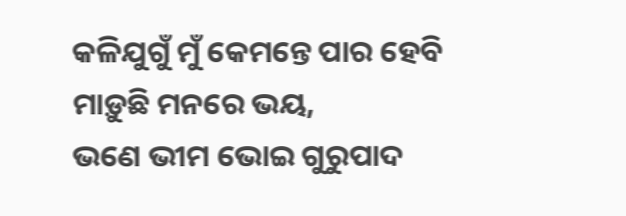କଳିଯୁଗୁଁ ମୁଁ କେମନ୍ତେ ପାର ହେବି ମାଡ଼ୁଛି ମନରେ ଭୟ,
ଭଣେ ଭୀମ ଭୋଇ ଗୁରୁପାଦ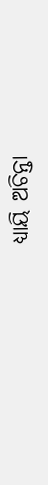ଧ୍ୟାୟି ଅଚିନ୍ତା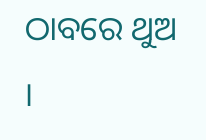ଠାବରେ ଥୁଅ ।